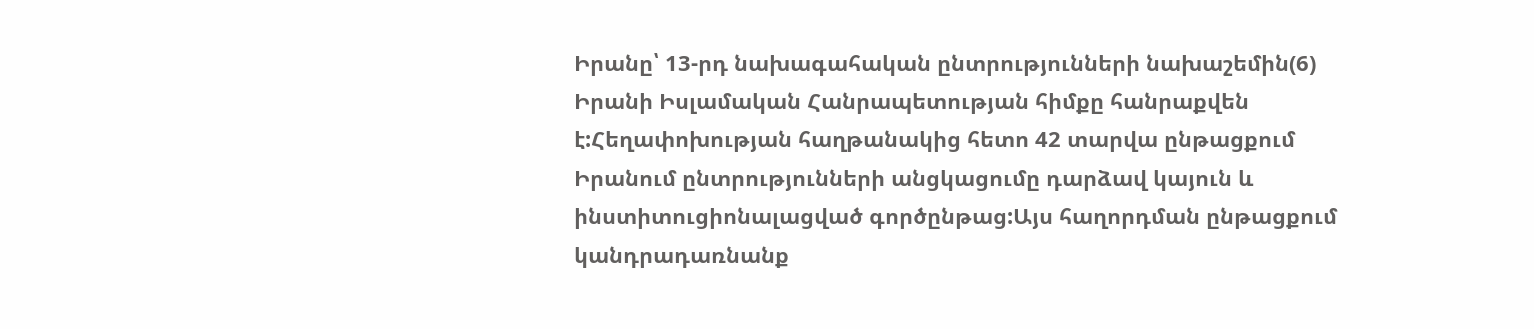Իրանը՝ 13-րդ նախագահական ընտրությունների նախաշեմին(6)
Իրանի Իսլամական Հանրապետության հիմքը հանրաքվեն է:Հեղափոխության հաղթանակից հետո 42 տարվա ընթացքում Իրանում ընտրությունների անցկացումը դարձավ կայուն և ինստիտուցիոնալացված գործընթաց:Այս հաղորդման ընթացքում կանդրադառնանք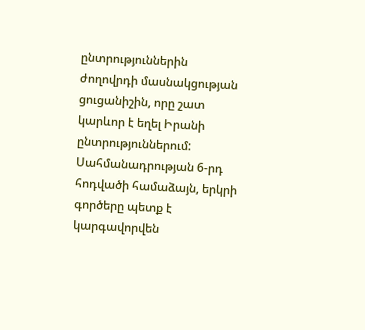ընտրություններին ժողովրդի մասնակցության ցուցանիշին, որը շատ կարևոր է եղել Իրանի ընտրություններում:
Սահմանադրության 6-րդ հոդվածի համաձայն, երկրի գործերը պետք է կարգավորվեն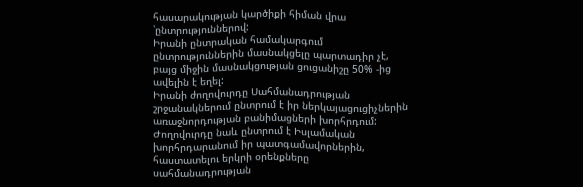հասարակության կարծիքի հիման վրա ՝ընտրություններով:
Իրանի ընտրական համակարգում ընտրություններին մասնակցելը պարտադիր չէ, բայց միջին մասնակցության ցուցանիշը 50% -ից ավելին է եղել:
Իրանի ժողովուրդը Սահմանադրության շրջանակներում ընտրում է իր ներկայացուցիչներին առաջնորդության բանիմացների խորհրդում: Ժողովուրդը նաև ընտրում է Իսլամական խորհրդարանում իր պատգամավորներին, հաստատելու երկրի օրենքները սահմանադրության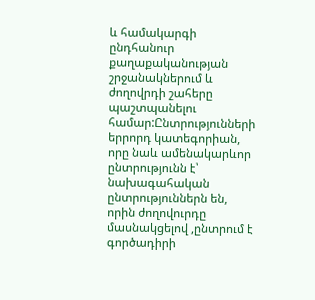և համակարգի ընդհանուր քաղաքականության շրջանակներում և ժողովրդի շահերը պաշտպանելու համար:Ընտրությունների երրորդ կատեգորիան, որը նաև ամենակարևոր ընտրությունն է՝ նախագահական ընտրություններն են, որին ժողովուրդը մասնակցելով ,ընտրում է գործադիրի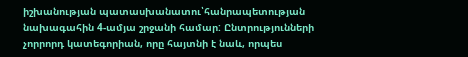իշխանության պատասխանատու՝հանրապետության նախագահին 4-ամյա շրջանի համար: Ընտրությունների չորրորդ կատեգորիան, որը հայտնի է նաև, որպես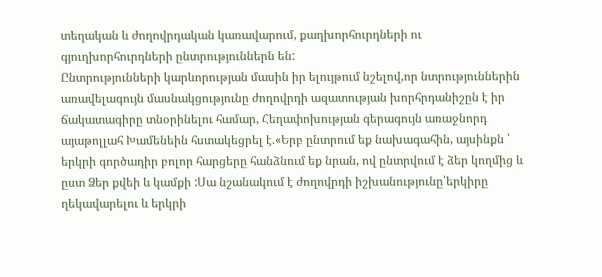տեղական և ժողովրդական կառավարում, քաղխորհուրդների ու գյուղխորհուրդների ընտրություններն են:
Ընտրությունների կարևորության մասին իր ելույթում նշելով,որ նտրություններին առավելագույն մասնակցությունը ժողովրդի ազատության խորհրդանիշըն է իր ճակատագիրը տնօրինելու համար, Հեղափոխության գերագույն առաջնորդ այաթոլլահ Խամենեին հստակեցրել է.«Երբ ընտրում եք նախագահին, այսինքն ՝ երկրի գործադիր բոլոր հարցերը հանձնում եք նրան, ով ընտրվում է ձեր կողմից և ըստ Ձեր քվեի և կամքի :Սա նշանակում է ժողովրդի իշխանությունը՝երկիրը ղեկավարելու և երկրի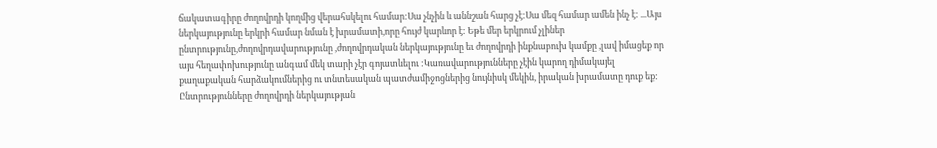ճակատագիրը ժողովրդի կողմից վերահսկելու համար:Սա չնչին և աննշան հարց չէ:Սա մեզ համար ամեն ինչ է: ...Այս ներկայությունը երկրի համար նման է խրամատի,որը հույժ կարևոր է: Եթե մեր երկրում չլիներ ընտրությունը,ժողովրդավարությունը ,ժողովրդական ներկայությունը եւ ժողովրդի ինքնաբուխ կամքը ,լավ իմացեք որ այս հեղափոխությունը անգամ մեկ տարի չէր գոյատևելու :Կառավարությունները չէին կարող դիմակայել քաղաքական հարձակումներից ու տնտեսական պատժամիջոցներից նույնիսկ մեկին, իրական խրամատը դուք եք: Ընտրությունները ժողովրդի ներկայության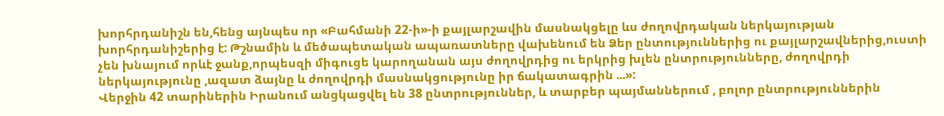խորհրդանիշն են,հենց այնպես որ «Բահմանի 22-ի»-ի քայլարշավին մասնակցելը ևս ժողովրդական ներկայության խորհրդանիշերից է: Թշնամին և մեծապետական ապառատները վախենում են Ձեր ընտություններից ու քայլարշավներից,ուստի չեն խնայում որևէ ջանք,որպեսզի միգուցե կարողանան այս ժողովրդից ու երկրից խլեն ընտրությունները, ժողովրդի ներկայությունը ,ազատ ձայնը և ժողովրդի մասնակցությունը իր ճակատագրին ...»:
Վերջին 42 տարիներին Իրանում անցկացվել են 38 ընտրություններ, և տարբեր պայմաններում , բոլոր ընտրություններին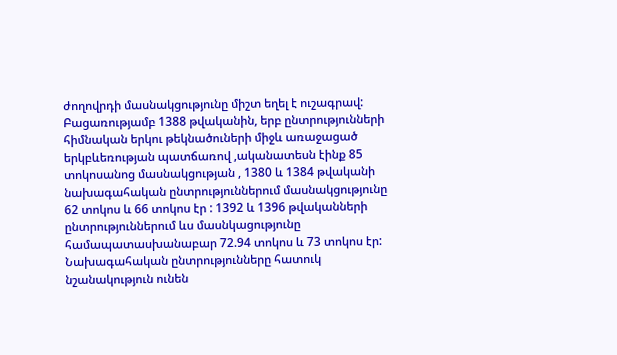ժողովրդի մասնակցությունը միշտ եղել է ուշագրավ:
Բացառությամբ 1388 թվականին, երբ ընտրությունների հիմնական երկու թեկնածուների միջև առաջացած երկբևեռության պատճառով ,ականատեսն էինք 85 տոկոսանոց մասնակցության , 1380 և 1384 թվականի նախագահական ընտրություններում մասնակցությունը 62 տոկոս և 66 տոկոս էր : 1392 և 1396 թվականների ընտրություններում ևս մասնկացությունը համապատասխանաբար 72.94 տոկոս և 73 տոկոս էր:
Նախագահական ընտրությունները հատուկ նշանակություն ունեն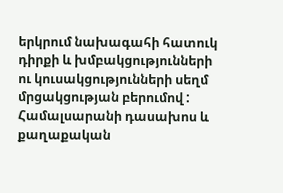երկրում նախագահի հատուկ դիրքի և խմբակցությունների ու կուսակցությունների սեղմ մրցակցության բերումով :
Համալսարանի դասախոս և քաղաքական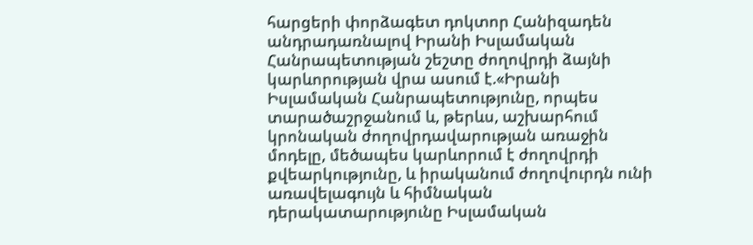հարցերի փորձագետ դոկտոր Հանիզադեն անդրադառնալով Իրանի Իսլամական Հանրապետության շեշտը ժողովրդի ձայնի կարևորության վրա ասում է.«Իրանի Իսլամական Հանրապետությունը, որպես տարածաշրջանում և, թերևս, աշխարհում կրոնական ժողովրդավարության առաջին մոդելը, մեծապես կարևորում է ժողովրդի քվեարկությունը, և իրականում ժողովուրդն ունի առավելագույն և հիմնական դերակատարությունը Իսլամական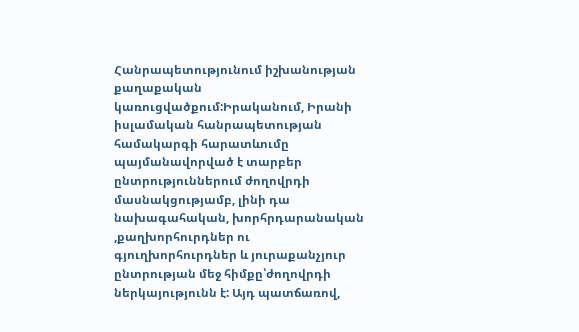Հանրապետությունում իշխանության քաղաքական կառուցվածքում:Իրականում, Իրանի իսլամական հանրապետության համակարգի հարատևումը պայմանավորված է տարբեր ընտրություններում ժողովրդի մասնակցությամբ, լինի դա նախագահական, խորհրդարանական ,քաղխորհուրդներ ու գյուղխորհուրդներ և յուրաքանչյուր ընտրության մեջ հիմքը՝ժողովրդի ներկայությունն է: Այդ պատճառով,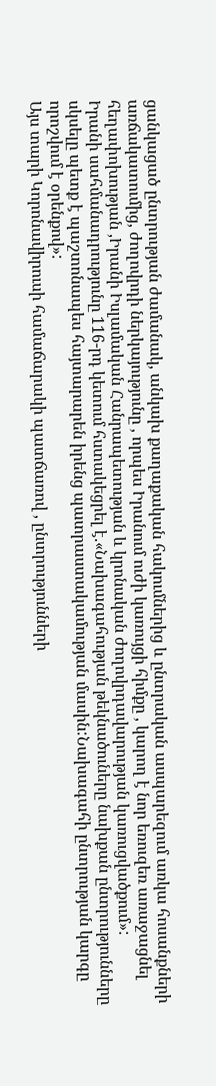ցանկացած ընտրության ժամանակ, անկախ քաղաքական հակումներից և ընտրական ասպարեզում առկա հոսանքների առճակատումից, ժողովրդի ներկայությունը , որպես Իրանում ուժի կառույցի հիմքը , կարող է նոր եռուզեռ առաջացնել հեղափոխության ,Իրանի Իսլամական Հանրապետության և կրոնական ժողովրդավարության կառուցվածքում»:
Իրանի սահմանադրությունը 116-րդ կետում հստակեցրել է.«Նախագահության թեկնածուները նախքան ընտրությունները սկսելը պետք է պաշտոնապես հայտարարեն իրենց պատրաստակամության մասին:Նախագահի ընտրության կարգը որոշվում է օրենքով»:
Այս տարի Կորոնավիրուսի համաճարակի պատճառով , ընտրությունների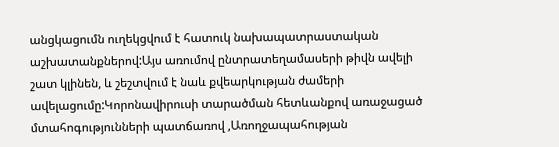անցկացումն ուղեկցվում է հատուկ նախապատրաստական աշխատանքներով:Այս առումով ընտրատեղամասերի թիվն ավելի շատ կլինեն, և շեշտվում է նաև քվեարկության ժամերի ավելացումը:Կորոնավիրուսի տարածման հետևանքով առաջացած մտահոգությունների պատճառով ,Առողջապահության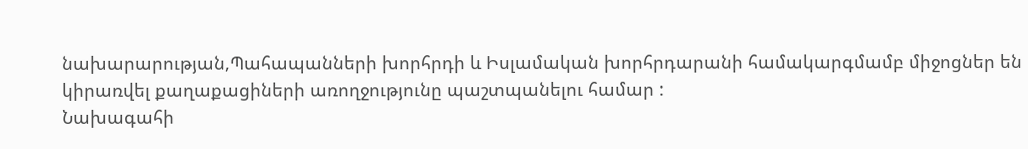նախարարության,Պահապանների խորհրդի և Իսլամական խորհրդարանի համակարգմամբ միջոցներ են կիրառվել քաղաքացիների առողջությունը պաշտպանելու համար :
Նախագահի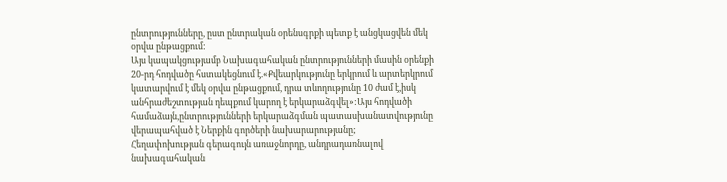ընտրությունները, ըստ ընտրական օրենսգրքի պետք է անցկացվեն մեկ օրվա ընթացքում:
Այս կապակցությամբ Նախագահական ընտրությունների մասին օրենքի 20-րդ հոդվածը հստակեցնում է.«Քվեարկությունը երկրում և արտերկրում կատարվում է մեկ օրվա ընթացքում, դրա տևողությունը 10 ժամ է,իսկ անհրաժեշտության դեպքում կարող է երկարաձգվել»:Այս հոդվածի համաձայն,ընտրությունների երկարաձգման պատասխանատվությունը վերապահված է Ներքին գործերի նախարարությանը;
Հեղափոխության գերագույն առաջնորդը, անդրադառնալով նախագահական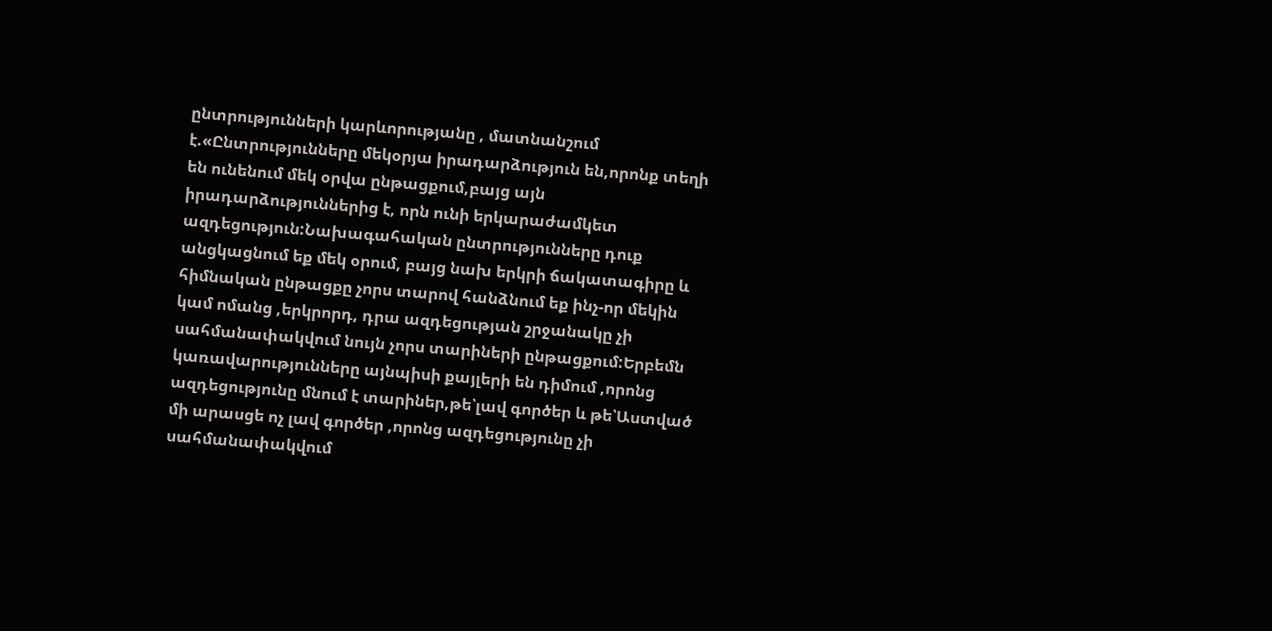ընտրությունների կարևորությանը , մատնանշում է.«Ընտրությունները մեկօրյա իրադարձություն են,որոնք տեղի են ունենում մեկ օրվա ընթացքում,բայց այն իրադարձություններից է, որն ունի երկարաժամկետ ազդեցություն:Նախագահական ընտրությունները դուք անցկացնում եք մեկ օրում, բայց նախ երկրի ճակատագիրը և հիմնական ընթացքը չորս տարով հանձնում եք ինչ-որ մեկին կամ ոմանց ,երկրորդ, դրա ազդեցության շրջանակը չի սահմանափակվում նույն չորս տարիների ընթացքում:Երբեմն կառավարությունները այնպիսի քայլերի են դիմում ,որոնց ազդեցությունը մնում է տարիներ,թե՝լավ գործեր և թե՝Աստված մի արասցե ոչ լավ գործեր ,որոնց ազդեցությունը չի սահմանափակվում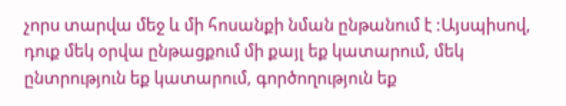չորս տարվա մեջ և մի հոսանքի նման ընթանում է :Այսպիսով, դուք մեկ օրվա ընթացքում մի քայլ եք կատարում, մեկ ընտրություն եք կատարում, գործողություն եք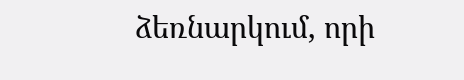ձեռնարկում, որի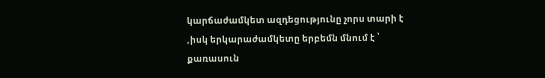կարճաժամկետ ազդեցությունը չորս տարի է ,իսկ երկարաժամկետը երբեմն մնում է ՝ քառասուն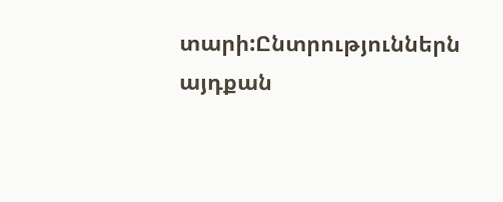տարի:Ընտրություններն այդքան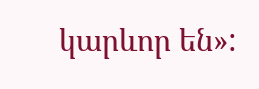կարևոր են»: